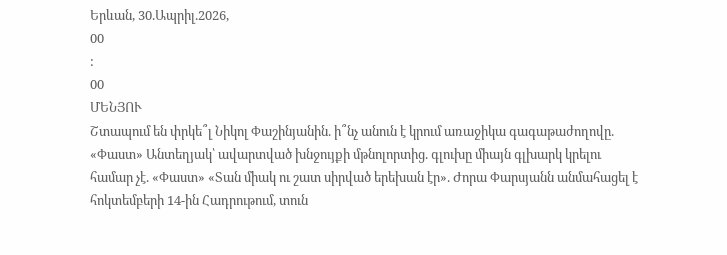Երևան, 30.Ապրիլ.2026,
00
:
00
ՄԵՆՅՈՒ
Շտապում են փրկե՞լ Նիկոլ Փաշինյանին. ի՞նչ անուն է կրում առաջիկա գագաթաժողովը. «Փաստ» Անտեղյակ՝ ավարտված խնջույքի մթնոլորտից. գլուխը միայն գլխարկ կրելու համար չէ. «Փաստ» «Տան միակ ու շատ սիրված երեխան էր». Ժորա Փարսյանն անմահացել է հոկտեմբերի 14-ին Հադրութում, տուն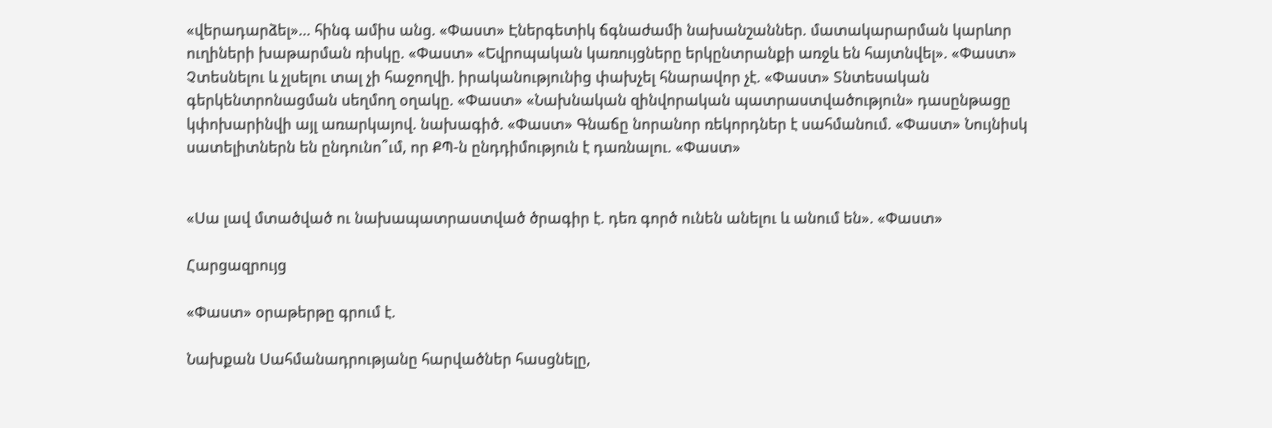«վերադարձել»... հինգ ամիս անց. «Փաստ» Էներգետիկ ճգնաժամի նախանշաններ. մատակարարման կարևոր ուղիների խաթարման ռիսկը. «Փաստ» «Եվրոպական կառույցները երկընտրանքի առջև են հայտնվել». «Փաստ» Չտեսնելու և չլսելու տալ չի հաջողվի. իրականությունից փախչել հնարավոր չէ. «Փաստ» Տնտեսական գերկենտրոնացման սեղմող օղակը. «Փաստ» «Նախնական զինվորական պատրաստվածություն» դասընթացը կփոխարինվի այլ առարկայով. նախագիծ. «Փաստ» Գնաճը նորանոր ռեկորդներ է սահմանում. «Փաստ» Նույնիսկ սատելիտներն են ընդունո՞ւմ, որ ՔՊ-ն ընդդիմություն է դառնալու. «Փաստ»


«Սա լավ մտածված ու նախապատրաստված ծրագիր է. դեռ գործ ունեն անելու և անում են». «Փաստ»

Հարցազրույց

«Փաստ» օրաթերթը գրում է.

Նախքան Սահմանադրությանը հարվածներ հասցնելը,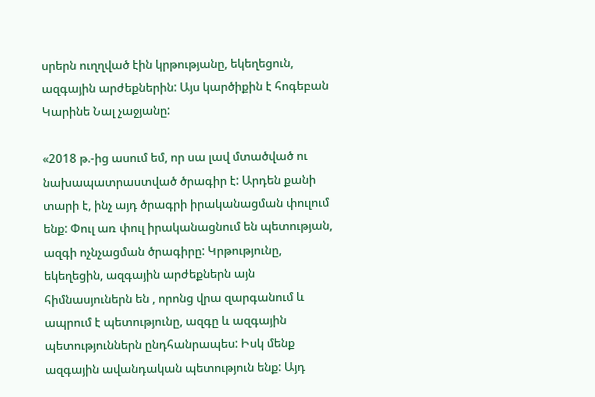սրերն ուղղված էին կրթությանը, եկեղեցուն, ազգային արժեքներին: Այս կարծիքին է հոգեբան Կարինե Նալ չաջյանը:

«2018 թ.-ից ասում եմ, որ սա լավ մտածված ու նախապատրաստված ծրագիր է: Արդեն քանի տարի է, ինչ այդ ծրագրի իրականացման փուլում ենք: Փուլ առ փուլ իրականացնում են պետության, ազգի ոչնչացման ծրագիրը: Կրթությունը, եկեղեցին, ազգային արժեքներն այն հիմնասյուներն են , որոնց վրա զարգանում և ապրում է պետությունը, ազգը և ազգային պետություններն ընդհանրապես: Իսկ մենք ազգային ավանդական պետություն ենք: Այդ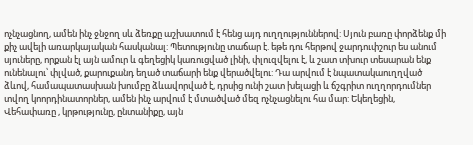ոչնչացնող, ամեն ինչ ջնջող սև ձեռքը աշխատում է հենց այդ ուղղություններով: Սյուն բառը փորձենք մի քիչ ավելի առարկայական հասկանալ: Պետությունը տաճար է. եթե դու հերթով ջարդուփշուր ես անում սյուները, որքան էլ այն ամուր և գեղեցիկ կառուցված լինի, փլուզվելու է, և շատ տխուր տեսարան ենք ունենալու՝ փլված, քարուքանդ եղած տաճարի ենք վերածվելու: Դա արվում է նպատակաուղղված ձևով, համապատասխան խումբը ձևավորված է, դրսից ունի շատ խելացի և ճշգրիտ ուղղորդումներ տվող կոորդինատորներ, ամեն ինչ արվում է մտածված մեզ ոչնչացնելու հա մար: Եկեղեցին, Վեհափառը , կրթությունը, ընտանիքը, այն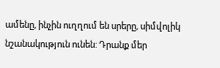ամենը, ինչին ուղղում են սրերը, սիմվոլիկ նշանակություն ունեն: Դրանք մեր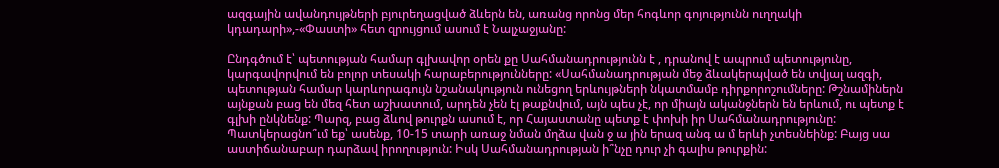ազգային ավանդույթների բյուրեղացված ձևերն են, առանց որոնց մեր հոգևոր գոյությունն ուղղակի կդադարի»,-«Փաստի» հետ զրույցում ասում է Նալչաջյանը:

Ընդգծում է՝ պետության համար գլխավոր օրեն քը Սահմանադրությունն է , դրանով է ապրում պետությունը, կարգավորվում են բոլոր տեսակի հարաբերությունները: «Սահմանադրության մեջ ձևակերպված են տվյալ ազգի, պետության համար կարևորագույն նշանակություն ունեցող երևույթների նկատմամբ դիրքորոշումները: Թշնամիներն այնքան բաց են մեզ հետ աշխատում, արդեն չեն էլ թաքնվում, այն պես չէ, որ միայն ականջներն են երևում, ու պետք է գլխի ընկնենք: Պարզ, բաց ձևով թուրքն ասում է, որ Հայաստանը պետք է փոխի իր Սահմանադրությունը: Պատկերացնո՞ւմ եք՝ ասենք, 10-15 տարի առաջ նման մղձա վան ջ ա յին երազ անգ ա մ երևի չտեսնեինք: Բայց սա աստիճանաբար դարձավ իրողություն: Իսկ Սահմանադրության ի՞նչը դուր չի գալիս թուրքին: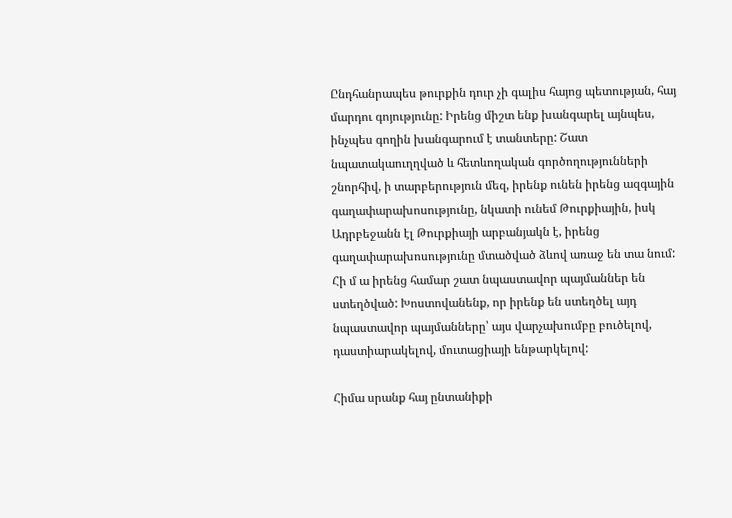Ընդհանրապես թուրքին դուր չի գալիս հայոց պետության, հայ մարդու գոյությունը: Իրենց միշտ ենք խանգարել այնպես, ինչպես գողին խանգարում է տանտերը: Շատ նպատակաուղղված և հետևողական գործողությունների շնորհիվ, ի տարբերություն մեզ, իրենք ունեն իրենց ազգային գաղափարախոսությունը, նկատի ունեմ Թուրքիային, իսկ Ադրբեջանն էլ Թուրքիայի արբանյակն է, իրենց գաղափարախոսությունը մտածված ձևով առաջ են տա նում: Հի մ ա իրենց համար շատ նպաստավոր պայմաններ են ստեղծված: Խոստովանենք, որ իրենք են ստեղծել այդ նպաստավոր պայմանները՝ այս վարչախումբը բուծելով, դաստիարակելով, մուտացիայի ենթարկելով:

Հիմա սրանք հայ ընտանիքի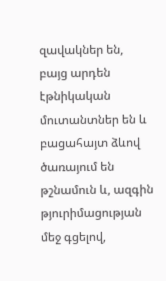զավակներ են, բայց արդեն էթնիկական մուտանտներ են և բացահայտ ձևով ծառայում են թշնամուն և, ազգին թյուրիմացության մեջ գցելով,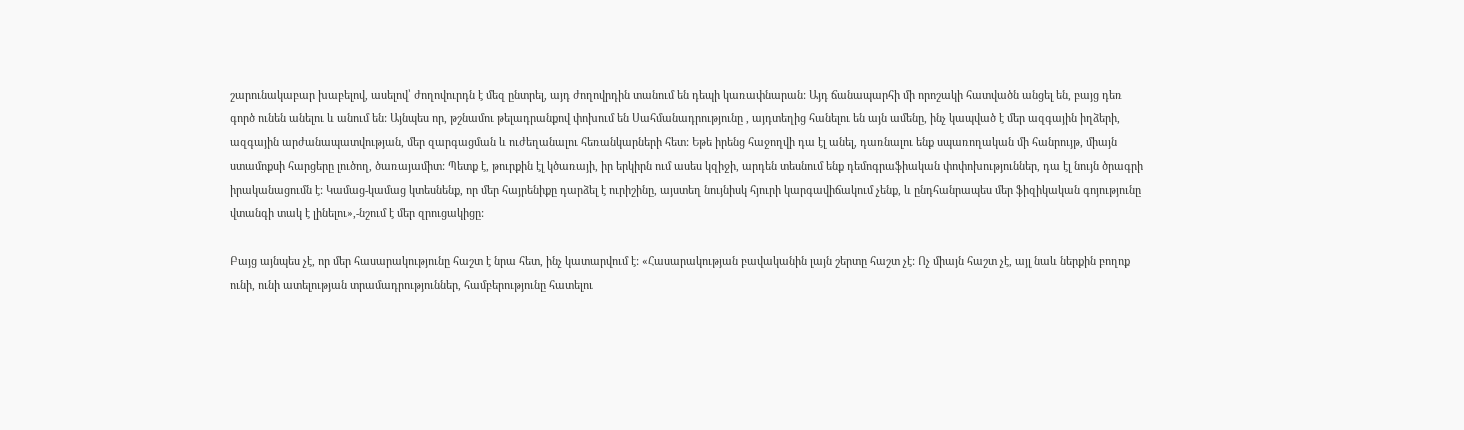շարունակաբար խաբելով, ասելով՝ ժողովուրդն է մեզ ընտրել, այդ ժողովրդին տանում են դեպի կառափնարան: Այդ ճանապարհի մի որոշակի հատվածն անցել են, բայց դեռ գործ ունեն անելու և անում են: Այնպես որ, թշնամու թելադրանքով փոխում են Սահմանադրությունը , այդտեղից հանելու են այն ամենը, ինչ կապված է մեր ազգային իղձերի, ազգային արժանապատվության, մեր զարգացման և ուժեղանալու հեռանկարների հետ: Եթե իրենց հաջողվի դա էլ անել, դառնալու ենք սպառողական մի հանրույթ, միայն ստամոքսի հարցերը լուծող, ծառայամիտ: Պետք է, թուրքին էլ կծառայի, իր երկիրն ում ասես կզիջի, արդեն տեսնում ենք դեմոգրաֆիական փոփոխություններ, դա էլ նույն ծրագրի իրականացումն է: Կամաց-կամաց կտեսնենք, որ մեր հայրենիքը դարձել է ուրիշինը, այստեղ նույնիսկ հյուրի կարգավիճակում չենք, և ընդհանրապես մեր ֆիզիկական գոյությունը վտանգի տակ է լինելու»,-նշում է մեր զրուցակիցը:

Բայց այնպես չէ, որ մեր հասարակությունը հաշտ է նրա հետ, ինչ կատարվում է: «Հասարակության բավականին լայն շերտը հաշտ չէ: Ոչ միայն հաշտ չէ, այլ նաև ներքին բողոք ունի, ունի ատելության տրամադրություններ, համբերությունը հատելու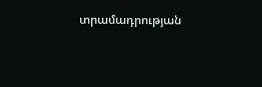տրամադրության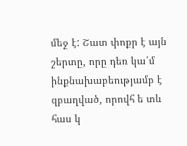մեջ է: Շատ փոքր է այն շերտը, որը դեռ կա՛մ ինքնախաբեությամբ է զբաղված, որովհ ե տև հաս կ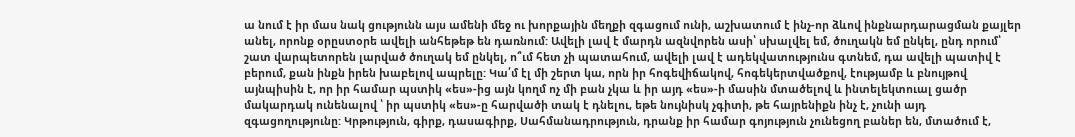ա նում է իր մաս նակ ցությունն այս ամենի մեջ ու խորքային մեղքի զգացում ունի, աշխատում է ինչ-որ ձևով ինքնարդարացման քայլեր անել, որոնք օրըստօրե ավելի անհեթեթ են դառնում: Ավելի լավ է մարդն ազնվորեն ասի՝ սխալվել եմ, ծուղակն եմ ընկել, ընդ որում՝ շատ վարպետորեն լարված ծուղակ եմ ընկել, ո՞ւմ հետ չի պատահում, ավելի լավ է ադեկվատությունս գտնեմ, դա ավելի պատիվ է բերում, քան ինքն իրեն խաբելով ապրելը: Կա՛մ էլ մի շերտ կա, որն իր հոգեվիճակով, հոգեկերտվածքով, էությամբ և բնույթով այնպիսին է, որ իր համար պստիկ «ես»-ից այն կողմ ոչ մի բան չկա և իր այդ «ես»-ի մասին մտածելով և ինտելեկտուալ ցածր մակարդակ ունենալով ՝ իր պստիկ «ես»-ը հարվածի տակ է դնելու, եթե նույնիսկ չգիտի, թե հայրենիքն ինչ է, չունի այդ զգացողությունը: Կրթություն, գիրք, դասագիրք, Սահմանադրություն, դրանք իր համար գոյություն չունեցող բաներ են, մտածում է,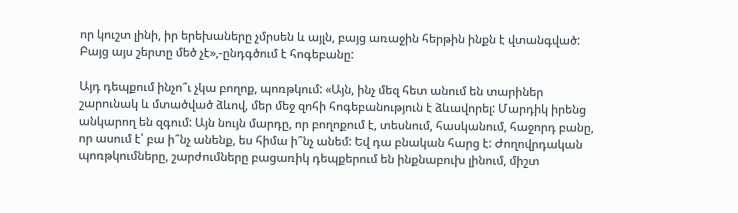որ կուշտ լինի, իր երեխաները չմրսեն և այլն, բայց առաջին հերթին ինքն է վտանգված: Բայց այս շերտը մեծ չէ»,-ընդգծում է հոգեբանը:

Այդ դեպքում ինչո՞ւ չկա բողոք, պոռթկում: «Այն, ինչ մեզ հետ անում են տարիներ շարունակ և մտածված ձևով, մեր մեջ զոհի հոգեբանություն է ձևավորել: Մարդիկ իրենց անկարող են զգում: Այն նույն մարդը, որ բողոքում է, տեսնում, հասկանում, հաջորդ բանը, որ ասում է՝ բա ի՞նչ անենք, ես հիմա ի՞նչ անեմ: Եվ դա բնական հարց է: Ժողովրդական պոռթկումները, շարժումները բացառիկ դեպքերում են ինքնաբուխ լինում, միշտ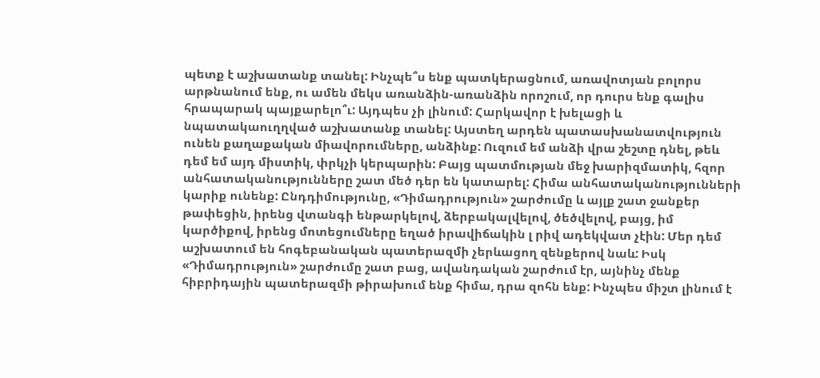պետք է աշխատանք տանել: Ինչպե՞ս ենք պատկերացնում, առավոտյան բոլորս արթնանում ենք, ու ամեն մեկս առանձին-առանձին որոշում, որ դուրս ենք գալիս հրապարակ պայքարելո՞ւ: Այդպես չի լինում: Հարկավոր է խելացի և նպատակաուղղված աշխատանք տանել: Այստեղ արդեն պատասխանատվություն ունեն քաղաքական միավորումները, անձինք: Ուզում եմ անձի վրա շեշտը դնել, թեև դեմ եմ այդ միստիկ, փրկչի կերպարին: Բայց պատմության մեջ խարիզմատիկ, հզոր անհատականությունները շատ մեծ դեր են կատարել: Հիմա անհատականությունների կարիք ունենք: Ընդդիմությունը, «Դիմադրություն» շարժումը և այլք շատ ջանքեր թափեցին, իրենց վտանգի ենթարկելով, ձերբակալվելով, ծեծվելով, բայց, իմ կարծիքով, իրենց մոտեցումները եղած իրավիճակին լ րիվ ադեկվատ չէին: Մեր դեմ աշխատում են հոգեբանական պատերազմի չերևացող զենքերով նաև: Իսկ «Դիմադրություն» շարժումը շատ բաց, ավանդական շարժում էր, այնինչ մենք հիբրիդային պատերազմի թիրախում ենք հիմա, դրա զոհն ենք: Ինչպես միշտ լինում է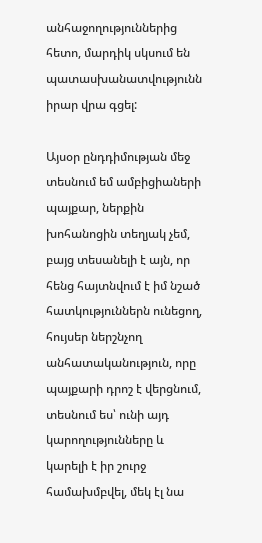անհաջողություններից հետո, մարդիկ սկսում են պատասխանատվությունն իրար վրա գցել:

Այսօր ընդդիմության մեջ տեսնում եմ ամբիցիաների պայքար, ներքին խոհանոցին տեղյակ չեմ, բայց տեսանելի է այն, որ հենց հայտնվում է իմ նշած հատկություններն ունեցող, հույսեր ներշնչող անհատականություն, որը պայքարի դրոշ է վերցնում, տեսնում ես՝ ունի այդ կարողությունները և կարելի է իր շուրջ համախմբվել, մեկ էլ նա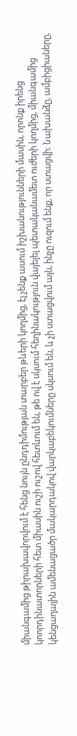միանգամից թիրախավորվում է հենց նույն ընդդիմության տարբեր թևերի կողմից, էլ չենք ասում իշխանությունների մասին, որոնք իրենց կոորդինատորների հետ միասին ուշի ուշով հետևում են, թե ով է սկսում հեղինակություն վայելել պետականամետ ուժերի կողմից, միանգամից կենցաղային ամենացածր մակարդակով վարկաբեկումները սկսում են, և չի ստացվում այն, ինչը ուզում ենք, որ ստացվի: Նախանձը, ամբիցիաները,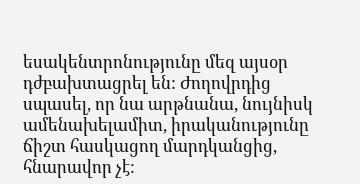եսակենտրոնությունը մեզ այսօր դժբախտացրել են: Ժողովրդից սպասել, որ նա արթնանա, նույնիսկ ամենախելամիտ, իրականությունը ճիշտ հասկացող մարդկանցից, հնարավոր չէ: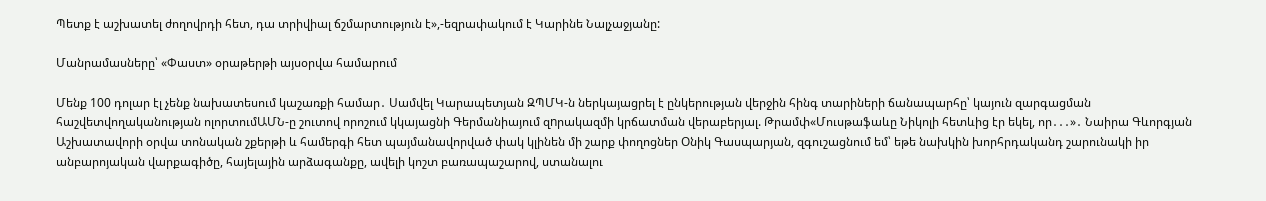Պետք է աշխատել ժողովրդի հետ, դա տրիվիալ ճշմարտություն է»,-եզրափակում է Կարինե Նալչաջյանը:

Մանրամասները՝ «Փաստ» օրաթերթի այսօրվա համարում

Մենք 100 դոլար էլ չենք նախատեսում կաշառքի համար․ Սամվել Կարապետյան ԶՊՄԿ-ն ներկայացրել է ընկերության վերջին հինգ տարիների ճանապարհը՝ կայուն զարգացման հաշվետվողականության ոլորտումԱՄՆ-ը շուտով որոշում կկայացնի Գերմանիայում զnրակազմի կրճատման վերաբերյալ. Թրամփ«Մուսթաֆաևը Նիկոլի հետևից էր եկել, որ․․․»․ Նաիրա Գևորգյան Աշխատավորի օրվա տոնական շքերթի և համերգի հետ պայմանավորված փակ կլինեն մի շարք փողոցներ Օնիկ Գասպարյան, զգուշացնում եմ՝ եթե նախկին խորհրդականդ շարունակի իր անբարոյական վարքագիծը, հայելային արձագանքը, ավելի կոշտ բառապաշարով, ստանալու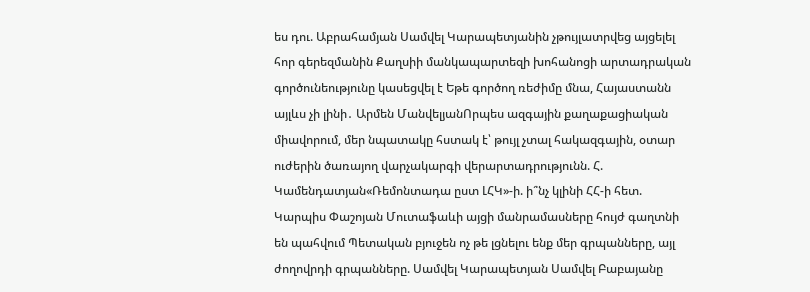ես դու. Աբրահամյան Սամվել Կարապետյանին չթույլատրվեց այցելել հոր գերեզմանին Քաղսիի մանկապարտեզի խոհանոցի արտադրական գործունեությունը կասեցվել է Եթե գործող ռեժիմը մնա, Հայաստանն այլևս չի լինի․ Արմեն ՄանվելյանՈրպես ազգային քաղաքացիական միավորում, մեր նպատակը հստակ է՝ թույլ չտալ հակազգային, օտար ուժերին ծառայող վարչակարգի վերարտադրությունն. Հ. Կամենդատյան«Ռեմոնտադա ըստ ԼՀԿ»-ի. ի՞նչ կլինի ՀՀ-ի հետ. Կարպիս Փաշոյան Մուտաֆաևի այցի մանրամասները հույժ գաղտնի են պահվում Պետական բյուջեն ոչ թե լցնելու ենք մեր գրպանները, այլ ժողովրդի գրպանները. Սամվել Կարապետյան Սամվել Բաբայանը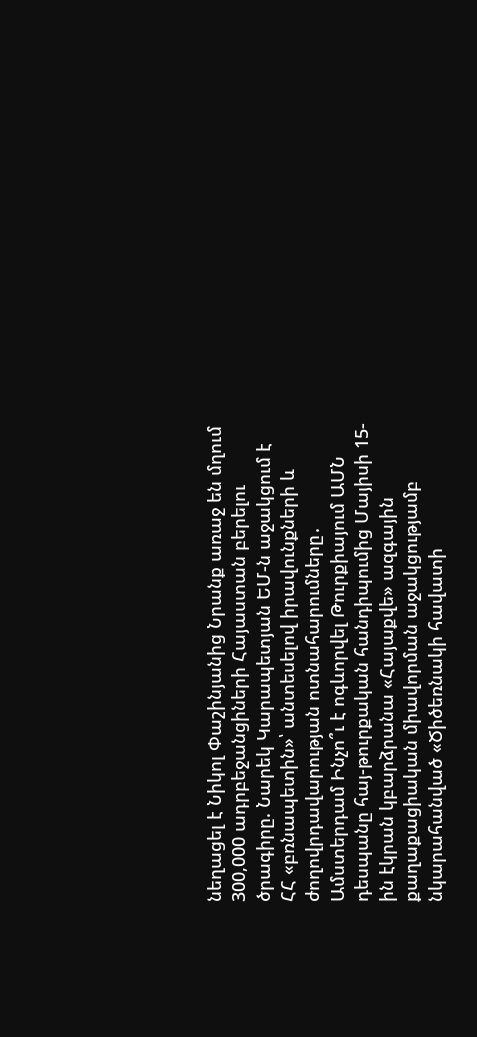նեղացել է Նիկոլ Փաշինյանից Նրանք առաջ են մղում 300,000 ադրբեջանցիների Հայաստան բերելու ծրագիրը. Նարեկ Կարապետյան ԵՄ-ն աջակցում է ՀՀ «բռնապետին»՝ անտեսելով իրավունքների և ժողովրդավարության ոտնահարումները․ Ամստերդամ Ինչո՞ւ է ոգևորվել Թուրքիայում ԱՄՆ դեսպանը հայ-թուրքական հանդիպումից Մայիսի 15-ին էկրան կբարձրանա «Հայաքվե» ազգային քաղաքացիական միավորման աջակցությամբ նկարահանված «Ծիծեռնակի հավատի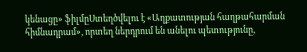կենացը» ֆիլմըՍտեղծվելու է «Աղքատության հաղթահարման հիմնադրամ», որտեղ ներդրում են անելու պետությունը,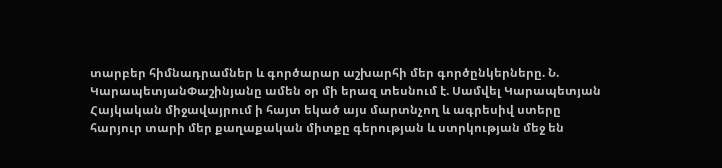տարբեր հիմնադրամներ և գործարար աշխարհի մեր գործընկերները. Ն. ԿարապետյանՓաշինյանը ամեն օր մի երազ տեսնում է. Սամվել Կարապետյան Հայկական միջավայրում ի հայտ եկած այս մարտնչող և ագրեսիվ ստերը հարյուր տարի մեր քաղաքական միտքը գերության և ստրկության մեջ են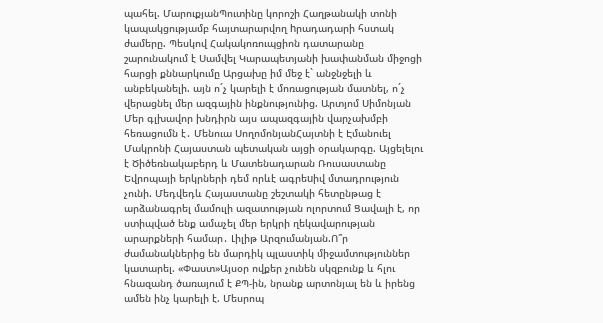պահել. ՄարուքյանՊուտինը կորոշի Հաղթանակի տոնի կապակցությամբ հայտարարվող hրադադարի հստակ ժամերը. Պեսկով Հակակոռուպցիոն դատարանը շարունակում է Սամվել Կարապետյանի խափանման միջոցի հարցի քննարկումը Արցախը իմ մեջ է` անջնջելի և անբեկանելի. այն ո´չ կարելի է մոռացության մատնել, ո´չ վերացնել մեր ազգային ինքնությունից. Արտյոմ Սիմոնյան Մեր գլխավոր խնդիրն այս ապազգային վարչախմբի հեռացումն է․ Մենուա ՍողոմոնյանՀայտնի է Էմանուել Մակրոնի Հայաստան պետական այցի օրակարգը. Այցելելու է Ծիծեռնակաբերդ և Մատենադարան Ռուսաստանը Եվրոպայի երկրների դեմ որևէ ագրեuիվ մտադրություն չունի. Մեդվեդև Հայաստանը շեշտակի հետընթաց է արձանագրել մամուլի ազատության ոլորտում Ցավալի է, որ ստիպված ենք ամաչել մեր երկրի ղեկավարության արարքների համար․ Լիլիթ Արզումանյան.Ո՞ր ժամանակներից են մարդիկ պլաստիկ միջամտություններ կատարել. «Փաստ»Այսօր ովքեր չունեն սկզբունք և հլու հնազանդ ծառայում է ՔՊ-ին, նրանք արտոնյալ են և իրենց ամեն ինչ կարելի է. Մեսրոպ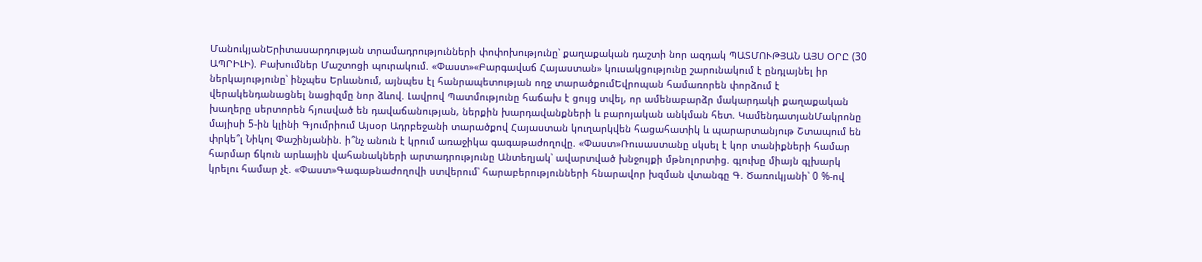ՄանուկյանԵրիտասարդության տրամադրությունների փոփոխությունը՝ քաղաքական դաշտի նոր ազդակ ՊԱՏՄՈՒԹՅԱՆ ԱՅՍ ՕՐԸ (30 ԱՊՐԻԼԻ). Բախումներ Մաշտոցի պուրակում. «Փաստ»«Բարգավաճ Հայաստան» կուսակցությունը շարունակում է ընդլայնել իր ներկայությունը՝ ինչպես Երևանում, այնպես էլ հանրապետության ողջ տարածքումԵվրոպան համառորեն փորձում է վերակենդանացնել նացիզմը նոր ձևով. Լավրով Պատմությունը հաճախ է ցույց տվել, որ ամենաբարձր մակարդակի քաղաքական խաղերը սերտորեն հյուսված են դավաճանության, ներքին խարդավանքների և բարոյական անկման հետ. ԿամենդատյանՄակրոնը մայիսի 5-ին կլինի Գյումրիում Այսօր Ադրբեջանի տարածքով Հայաստան կուղարկվեն հացահատիկ և պարարտանյութ Շտապում են փրկե՞լ Նիկոլ Փաշինյանին. ի՞նչ անուն է կրում առաջիկա գագաթաժողովը. «Փաստ»Ռուսաստանը սկսել է կոր տանիքների համար հարմար ճկուն արևային վահանակների արտադրությունը Անտեղյակ՝ ավարտված խնջույքի մթնոլորտից. գլուխը միայն գլխարկ կրելու համար չէ. «Փաստ»Գագաթնաժողովի ստվերում՝ հարաբերությունների հնարավոր խզման վտանգը Գ. Ծառուկյանի՝ 0 %-ով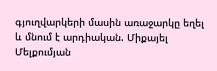գյուղվարկերի մասին առաջարկը եղել և մնում է արդիական. Միքայել Մելքումյան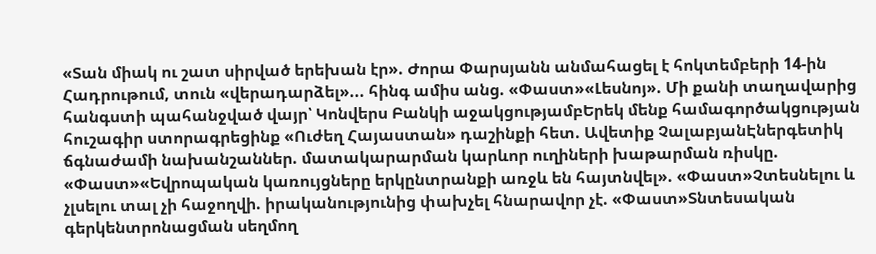«Տան միակ ու շատ սիրված երեխան էր». Ժորա Փարսյանն անմահացել է հոկտեմբերի 14-ին Հադրութում, տուն «վերադարձել»... հինգ ամիս անց. «Փաստ»«Լեսնոյ». Մի քանի տաղավարից հանգստի պահանջված վայր՝ Կոնվերս Բանկի աջակցությամբԵրեկ մենք համագործակցության հուշագիր ստորագրեցինք «Ուժեղ Հայաստան» դաշինքի հետ. Ավետիք ՉալաբյանԷներգետիկ ճգնաժամի նախանշաններ. մատակարարման կարևոր ուղիների խաթարման ռիսկը. «Փաստ»«Եվրոպական կառույցները երկընտրանքի առջև են հայտնվել». «Փաստ»Չտեսնելու և չլսելու տալ չի հաջողվի. իրականությունից փախչել հնարավոր չէ. «Փաստ»Տնտեսական գերկենտրոնացման սեղմող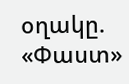օղակը. «Փաստ»